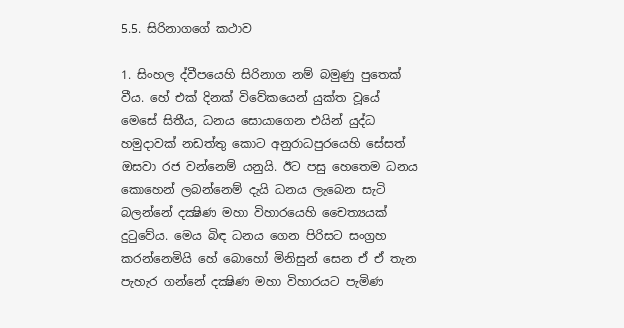5.5. සිරිනාගගේ කථාව

1. සිංහල ද්වීපයෙහි සිරිනාග නම් බමුණු පුතෙක් වීය. හේ එක් දිනක් විවේකයෙන් යුක්ත වූයේ මෙසේ සිතීය, ධනය සොයාගෙන එයින් යුද්ධ හමුදාවක් නඩත්තු කොට අනුරාධපුරයෙහි සේසත් ඔසවා රජ වන්නෙම් යනුයි. ඊට පසු හෙතෙම ධනය කොහෙන් ලබන්නෙම් දැයි ධනය ලැබෙන සැටි බලන්නේ දක්‍ෂිණ මහා විහාරයෙහි චෛත්‍යයක් දුටුවේය. මෙය බිඳ ධනය ගෙන පිරිසට සංග්‍ර‍හ කරන්නෙමියි හේ බොහෝ මිනිසුන් සෙන ඒ ඒ තැන පැහැර ගන්නේ දක්‍ෂිණ මහා විහාරයට පැමිණ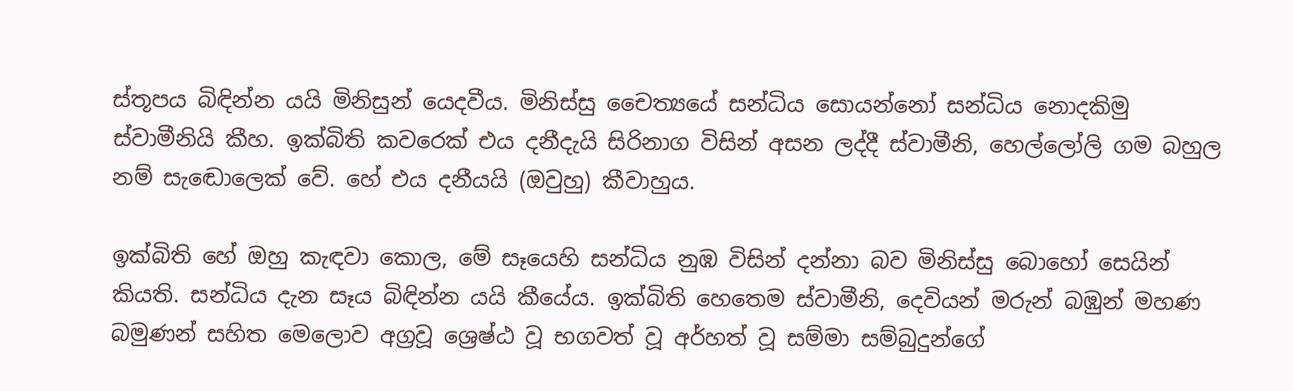ස්තූපය බිඳින්න යයි මිනිසුන් යෙදවීය. මිනිස්සු චෛත්‍යයේ සන්ධිය සොයන්නෝ සන්ධිය නොදකිමු ස්වාමීනියි කීහ. ඉක්බිති කවරෙක් එය දනීදැයි සිරිනාග විසින් අසන ලද්දී ස්වාමීනි, හෙල්ලෝලි ගම බහුල නම් සැඬොලෙක් වේ. හේ එය දනීයයි (ඔවුහු) කීවාහුය.

ඉක්බිති හේ ඔහු කැඳවා කොල, මේ සෑයෙහි සන්ධිය නුඹ විසින් දන්නා බව මිනිස්සු බොහෝ සෙයින් කියති. සන්ධිය දැන සෑය බිඳින්න යයි කීයේය. ඉක්බිති හෙතෙම ස්වාමීනි, දෙවියන් මරුන් බඹුන් මහණ බමුණන් සහිත මෙලොව අග්‍ර‍වූ ශ්‍රෙෂ්ඨ වූ භගවත් වූ අර්හත් වූ සම්මා සම්බුදුන්ගේ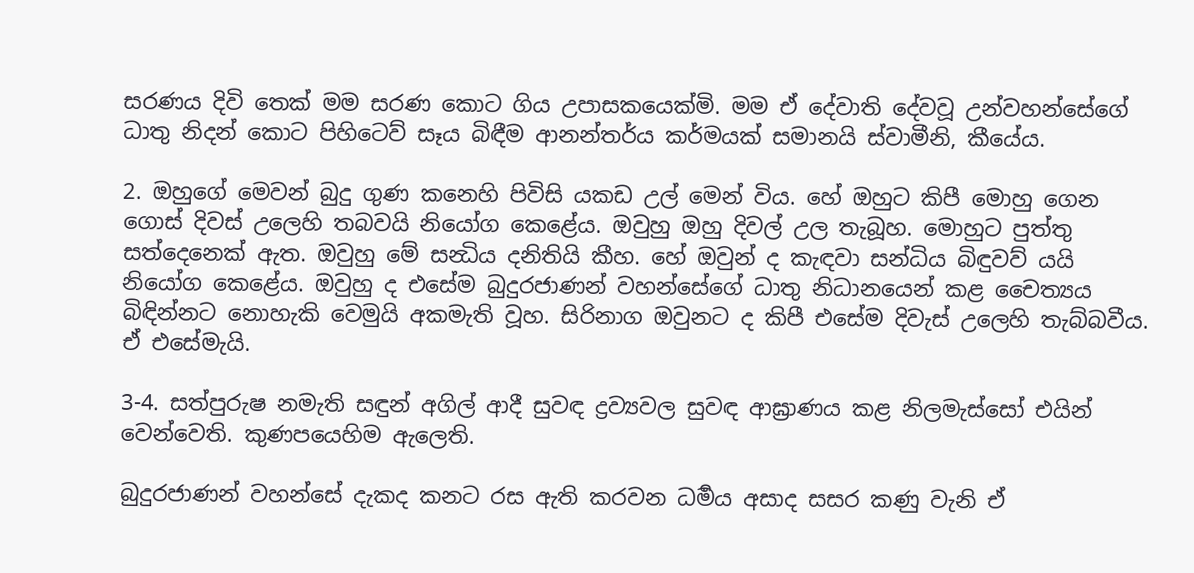සරණය දිවි තෙක් මම සරණ කොට ගිය උපාසකයෙක්මි. මම ඒ දේවාති දේවවූ උන්වහන්සේගේ ධාතු නිදන් කොට පිහිටෙව් සෑය බිඳීම ආනන්තර්ය කර්මයක් සමානයි ස්වාමීනි, කීයේය.

2. ඔහුගේ මෙවන් බුදු ගුණ කනෙහි පිවිසි යකඩ උල් මෙන් විය. හේ ඔහුට කිපී මොහු ගෙන ගොස් දිවස් උලෙහි තබවයි නියෝග කෙළේය. ඔවුහු ඔහු දිවල් උල තැබූහ. මොහුට පුත්තු සත්දෙනෙක් ඇත. ඔවුහු මේ සන්‍ධිය දනිතියි කීහ. හේ ඔවුන් ද කැඳවා සන්ධිය බිඳුවව් යයි නියෝග කෙළේය. ඔවුහු ද එසේම බුදුරජාණන් වහන්සේගේ ධාතු නිධානයෙන් කළ චෛත්‍යය බිඳින්නට නොහැකි වෙමුයි අකමැති වූහ. සිරිනාග ඔවුනට ද කිපී එසේම දිවැස් උලෙහි තැබ්බවීය. ඒ එසේමැයි.

3-4. සත්පුරුෂ නමැති සඳුන් අගිල් ආදී සුවඳ ද්‍ර‍ව්‍යවල සුවඳ ආඝ්‍රාණය කළ නිලමැස්සෝ එයින් වෙන්වෙති. කුණපයෙහිම ඇලෙති.

බුදුරජාණන් වහන්සේ දැකද කනට රස ඇති කරවන ධර්‍මය අසාද සසර කණු වැනි ඒ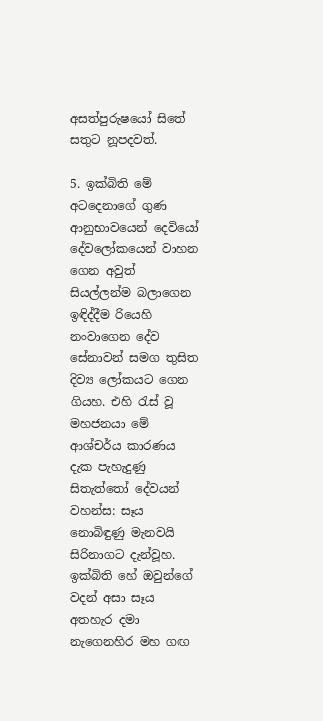අසත්පුරුෂයෝ සිතේ සතුට නූපදවත්.

5. ඉක්බිති මේ අටදෙනාගේ ගුණ ආනුභාවයෙන් දෙවියෝ දේවලෝකයෙන් වාහන ගෙන අවුත් සියල්ලන්ම බලාගෙන ඉඳිද්දීම රියෙහි නංවාගෙන දේව සේනාවන් සමග තුසිත දිව්‍ය ලෝකයට ගෙන ගියහ. එහි රැස් වූ මහජනයා මේ ආශ්චර්ය කාරණය දැක පැහැදුණු සිතැත්තෝ දේවයන් වහන්ස: සෑය නොබිඳුණු මැනවයි සිරිනාගට දැන්වූහ. ඉක්බිති හේ ඔවුන්ගේ වදන් අසා සෑය අතහැර දමා නැගෙනහිර මහ ගඟ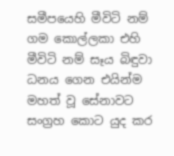සමීපයෙහි මීවිටි නම් ගම කොල්ලකා එහි මීවිටි නම් සෑය බිඳුවා ධනය ගෙන එයින්ම මහත් වූ සේනාවට සංග්‍ර‍හ කොට යුද කර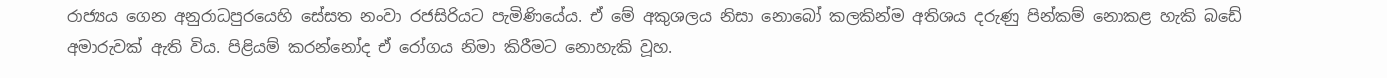රාජ්‍යය ගෙන අනුරාධපුරයෙහි සේසත නංවා රජසිරියට පැමිණියේය. ඒ මේ අකුශලය නිසා නොබෝ කලකින්ම අතිශය දරුණු පින්කම් නොකළ හැකි බඩේ අමාරුවක් ඇති විය. පිළියම් කරන්නෝද ඒ රෝගය නිමා කිරීමට නොහැකි වූහ.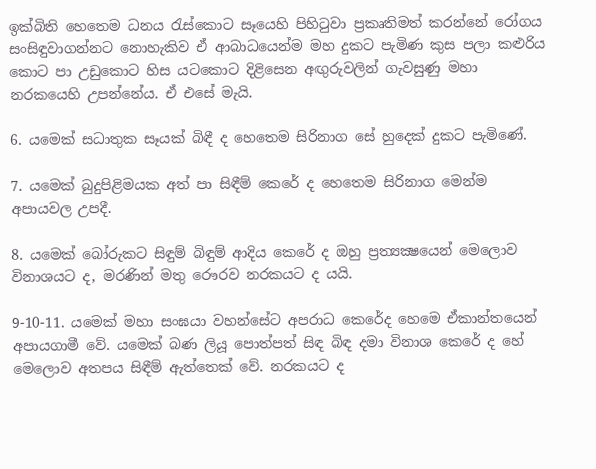ඉක්බිති හෙතෙම ධනය රැස්කොට සෑයෙහි පිහිටුවා ප්‍ර‍කෘතිමත් කරන්නේ රෝගය සංසිඳුවාගන්නට නොහැකිව ඒ ආබාධයෙන්ම මහ දුකට පැමිණ කුස පලා කළුරිය කොට පා උඩුකොට හිස යටකොට දිළිසෙන අඟුරුවලින් ගැවසුණු මහා නරකයෙහි උපන්නේය. ඒ එසේ මැයි.

6. යමෙක් සධාතුක සෑයක් බිඳී ද හෙතෙම සිරිනාග සේ හුදෙක් දුකට පැමිණේ.

7. යමෙක් බුදුපිළිමයක අත් පා සිඳීම් කෙරේ ද හෙතෙම සිරිනාග මෙන්ම අපායවල උපදී.

8. යමෙක් බෝරුකට සිඳුම් බිඳුම් ආදිය කෙරේ ද ඔහු ප්‍ර‍ත්‍යක්‍ෂයෙන් මෙලොව විනාශයට ද, මරණින් මතු රෞරව නරකයට ද යයි.

9-10-11. යමෙක් මහා සංඝයා වහන්සේට අපරාධ කෙරේද හෙමෙ ඒකාන්තයෙන් අපායගාමී වේ. යමෙක් බණ ලියූ පොත්පත් සිඳ බිඳ දමා විනාශ කෙරේ ද හේ මෙලොව අතපය සිඳීම් ඇත්තෙක් වේ. නරකයට ද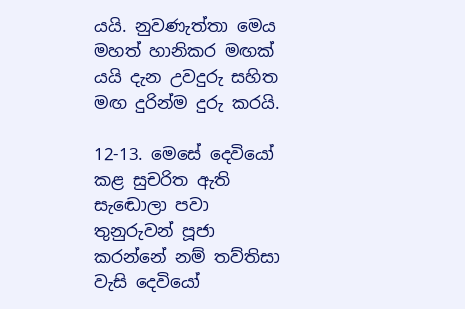යයි. නුවණැත්තා මෙය මහත් හානිකර මඟක් යයි දැන උවදුරු සහිත මඟ දුරින්ම දුරු කරයි.

12-13. මෙසේ දෙවියෝ කළ සුචරිත ඇති සැඬොලා පවා තුනුරුවන් පූජා කරන්නේ නම් තව්තිසා වැසි දෙවියෝ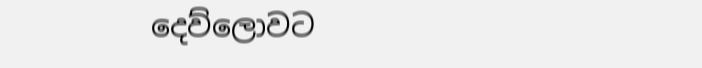දෙව්ලොවට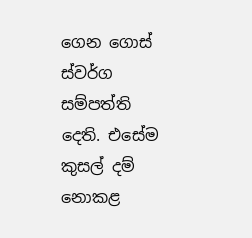ගෙන ගොස් ස්වර්ග සම්පත්ති දෙති. එසේම කුසල් දම් නොකළ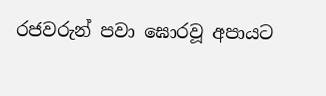රජවරුන් පවා ඝොරවූ අපායට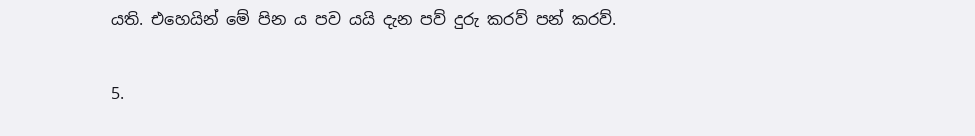යති. එහෙයින් මේ පින ය පව යයි දැන පව් දුරු කරව් පන් කරව්.

5.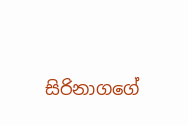සිරිනාගගේ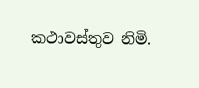කථාවස්තුව නිමි.